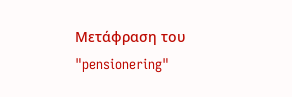Μετάφραση του "pensionering"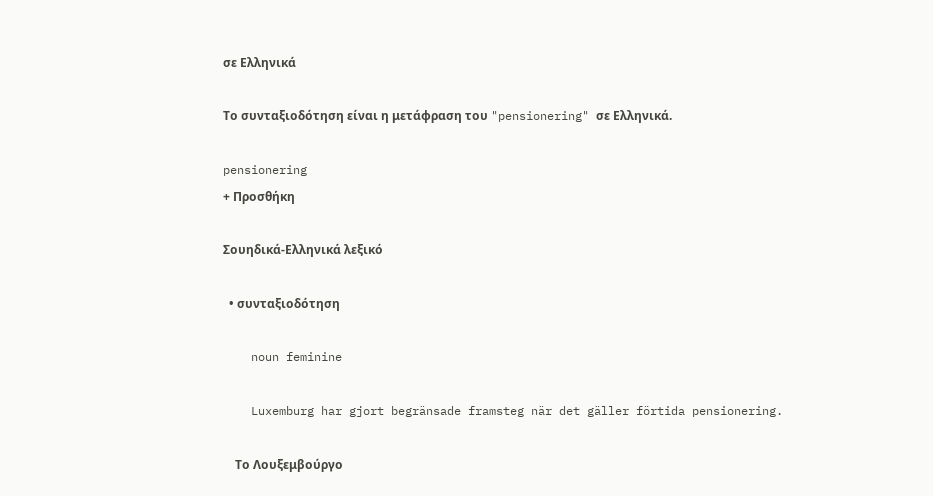σε Ελληνικά

Το συνταξιοδότηση είναι η μετάφραση του "pensionering" σε Ελληνικά.

pensionering
+ Προσθήκη

Σουηδικά-Ελληνικά λεξικό

  • συνταξιοδότηση

    noun feminine

    Luxemburg har gjort begränsade framsteg när det gäller förtida pensionering.

    Το Λουξεμβούργο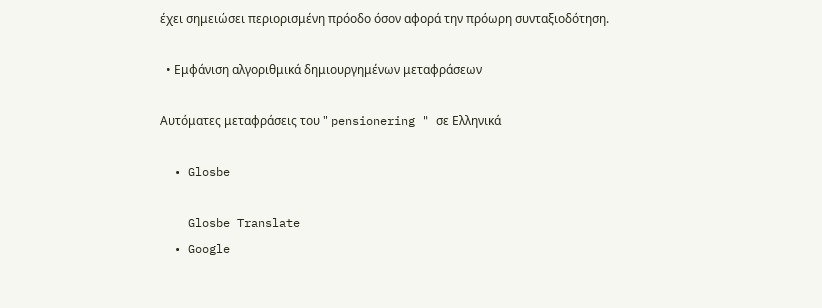έχει σημειώσει περιορισμένη πρόοδο όσον αφορά την πρόωρη συνταξιοδότηση.

  • Εμφάνιση αλγοριθμικά δημιουργημένων μεταφράσεων

Αυτόματες μεταφράσεις του " pensionering " σε Ελληνικά

  • Glosbe

    Glosbe Translate
  • Google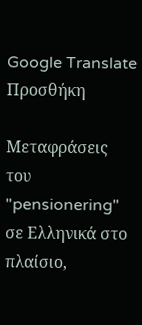Google Translate
Προσθήκη

Μεταφράσεις του "pensionering" σε Ελληνικά στο πλαίσιο,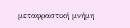μεταφραστική μνήμη